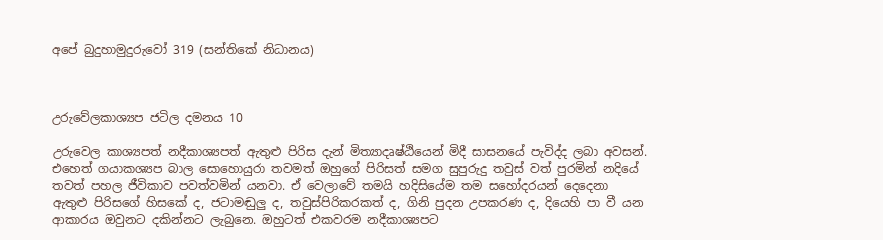අපේ බුදුහාමුදුරුවෝ 319 (සන්තිකේ නිධානය)



උරුවේලකාශ්‍යප ජටිල දමනය 10

උරුවෙල කාශ්‍යපත් නදීකාශ්‍යපත් ඇතුළු පිරිස දැන් මිත්‍යාදෘෂ්ඨියෙන් මිදී සාසනයේ පැවිද්ද ලබා අවසන්. එහෙත් ගයාකශ්‍යප බාල සොහොයුරා තවමත් ඔහුගේ පිරිසත් සමග සුපුරුදු තවුස් වත් පුරමින් නදියේ තවත් පහල ජීවිකාව පවත්වමින් යනවා. ඒ වෙලාවේ තමයි හදිසියේම තම සහෝදරයන් දෙදෙනා ඇතුළු පිරිසගේ හිසකේ ද, ජටාමඬුලු ද, තවුස්පිරිකරකත් ද, ගිනි පුදන උපකරණ ද, දියෙහි පා වී යන ආකාරය ඔවුනට දකින්නට ලැබුනෙ. ඔහුටත් එකවරම නදීකාශ්‍යපට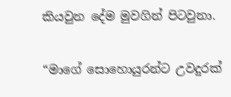කියවුන දේම මුවගින් පිටවුනා.

“මාගේ සොහොයුරන්ට උවදුරක්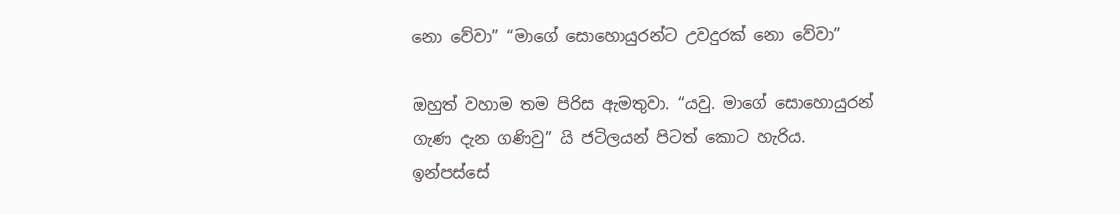නො වේවා” “මාගේ සොහොයුරන්ට උවදුරක් නො වේවා”

ඔහුත් වහාම තම පිරිස ඇමතුවා. “යවු. මාගේ සොහොයුරන් ගැණ දැන ගණිවු” යි ජටිලයන් පිටත් කොට හැරිය. ඉන්පස්සේ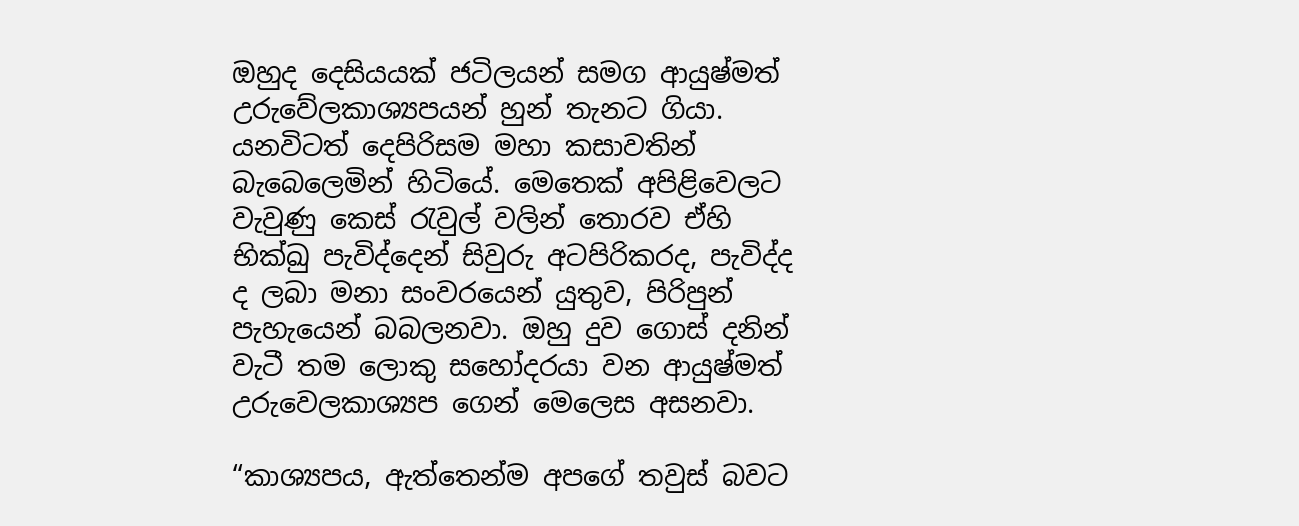ඔහුද දෙසියයක් ජටිලයන් සමග ආයුෂ්මත් උරුවේලකාශ්‍යපයන් හුන් තැනට ගියා. යනවිටත් දෙපිරිසම මහා කසාවතින් බැබෙලෙමින් හිටියේ. මෙතෙක් අපිළිවෙලට වැවුණු කෙස් රැවුල් වලින් තොරව ඒහි භික්ඛු පැවිද්දෙන් සිවුරු අටපිරිකරද, පැවිද්ද ද ලබා මනා සංවරයෙන් යුතුව, පිරිපුන් පැහැයෙන් බබලනවා. ඔහු දුව ගොස් දනින් වැටී තම ලොකු සහෝදරයා වන ආයුෂ්මත් උරුවෙලකාශ්‍යප ගෙන් මෙලෙස අසනවා.

“කාශ්‍යපය, ඇත්තෙන්ම අපගේ තවුස් බවට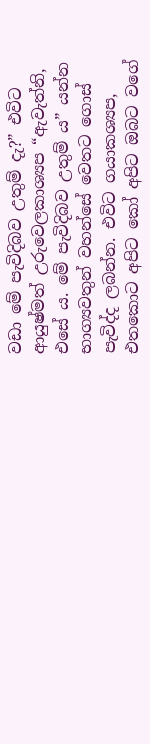වඩා මේ පැවිදිබව උතුම් දැ?” එවිට ආයුෂ්මත් උරුවෙලකාශ්‍යප “ඇවැත්නි, එසේ ය. මේ පැවිදිබව උතුම් ය” යන්න භාග්‍යවතුන් වහන්සේ වෙතට ගොස් පැවිද්ද ලබන්න. එවිට ගයාකශ්‍යප, එතකොට අපිට කෝ අපිට ඔබට වගේ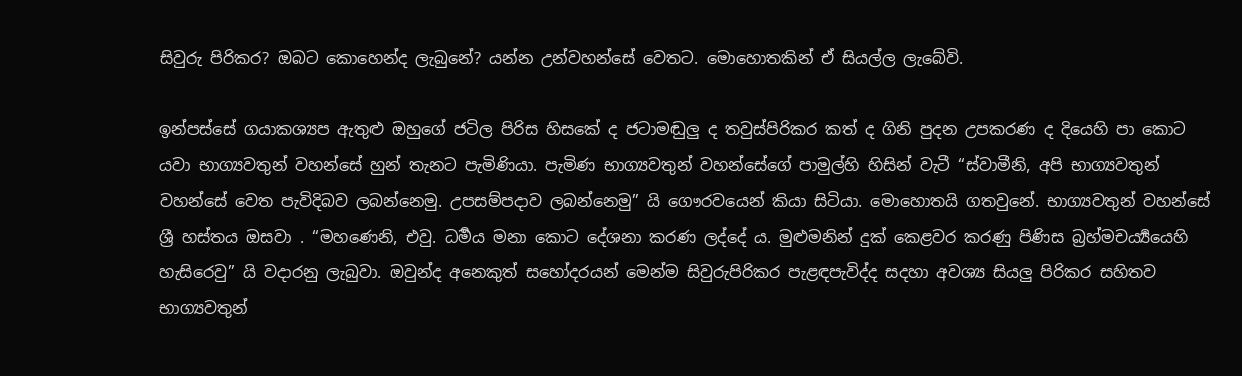සිවුරු පිරිකර? ඔබට කොහෙන්ද ලැබුනේ? යන්න උන්වහන්සේ වෙතට. මොහොතකින් ඒ සියල්ල ලැබේවි.

ඉන්පස්සේ ගයාකශ්‍යප ඇතුළු ඔහුගේ ජටිල පිරිස හිසකේ ද ජටාමඬුලු ද තවුස්පිරිකර කත් ද ගිනි පුදන උපකරණ ද දියෙහි පා කොට යවා භාග්‍යවතුන් වහන්සේ හුන් තැනට පැමිණියා. පැමිණ භාග්‍යවතුන් වහන්සේගේ පාමුල්හි හිසින් වැටී “ස්වාමීනි, අපි භාග්‍යවතුන් වහන්සේ වෙත පැවිදිබව ලබන්නෙමු. උපසම්පදාව ලබන්නෙමු” යි ගෞරවයෙන් කියා සිටියා. මොහොතයි ගතවුනේ. භාග්‍යවතුන් වහන්සේ ශ්‍රී හස්තය ඔසවා . “මහණෙනි, එවු. ධර්‍මය මනා කොට දේශනා කරණ ලද්දේ ය. මුළුමනින් දුක් කෙළවර කරණු පිණිස බ්‍රහ්මචර්‍ය්‍යයෙහි හැසිරෙවු” යි වදාරනු ලැබුවා. ඔවුන්ද අනෙකුත් සහෝදරයන් මෙන්ම සිවුරුපිරිකර පැළඳපැවිද්ද සදහා අවශ්‍ය සියලු පිරිකර සහිතව භාග්‍යවතුන්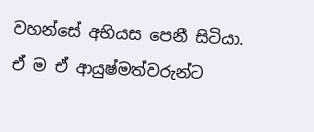වහන්සේ අභියස පෙනී සිටියා. ඒ ම ඒ ආයුෂ්මත්වරුන්ට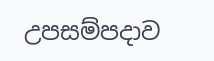උපසම්පදාව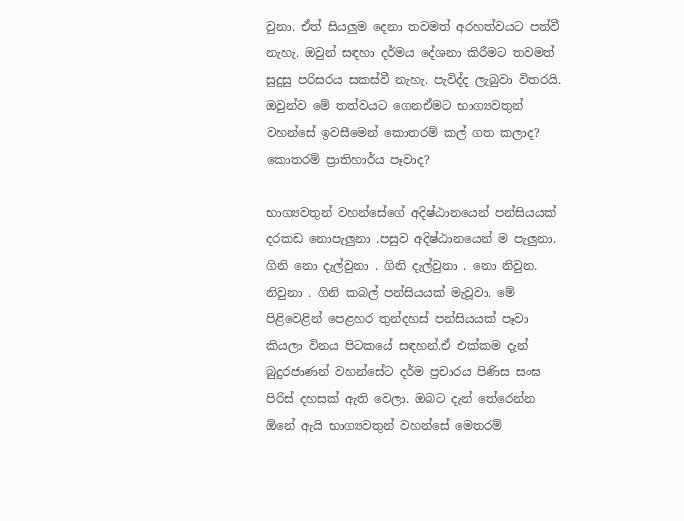වුනා. ඒත් සියලුම දෙනා තවමත් අරහත්වයට පත්වී නැහැ. ඔවුන් සඳහා දර්මය දේශනා කිරීමට තවමත් සුදුසු පරිසරය සකස්වී නැහැ. පැවිද්ද ලැබුවා විතරයි. ඔවුන්ව මේ තත්වයට ගෙනඒමට භාග්‍යවතුන් වහන්සේ ඉවසීමෙන් කොතරම් කල් ගත කලාද? කොතරම් ප්‍රාතිහාර්ය පෑවාද?

භාග්‍යවතුන් වහන්සේගේ අදිෂ්ඨානයෙන් පන්සියයක් දරකඩ නොපැලුනා .පසුව අදිෂ්ඨානයෙන් ම පැලුනා. ගිනි නො දැල්වුනා . ගිනි දැල්වුනා . නො නිවුන. නිවුනා . ගිනි කබල් පන්සියයක් මැවූවා. මේ පිළිවෙළින් පෙළහර තුන්දහස් පන්සියයක් පෑවා කියලා විනය පිටකයේ සඳහන්.ඒ එක්කම දැන් බුදුරජාණන් වහන්සේට දර්ම ප්‍රචාරය පිණිස සංඝ පිරිස් දහසක් ඇති වෙලා. ඔබට දැන් තේරෙන්න ඕනේ ඇයි භාග්‍යවතුන් වහන්සේ මෙතරම්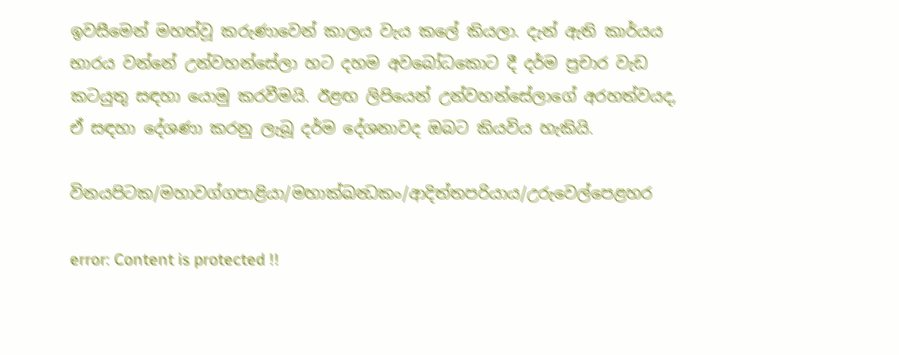ඉවසීමෙන් මහත්වූ කරුණාවෙන් කාලය වැය කලේ කියලා. දැන් ඇති කාර්යය භාරය වන්නේ උන්වහන්සේලා හට දහම අවබෝධකොට දී දර්ම ප්‍රචාර වැඩ කටයුතු සඳහා යොමු කරවීමයි. ඊළඟ ලිපියෙන් උන්වහන්සේලාගේ අරහත්වයද, ඒ සඳහා දේශණා කරනු ලැබූ දර්ම දේශනාවද ඔබට කියවිය හැකියි.

විනයපිටක/මහාවග්ගපාළියා/මහාක්ඛන්‍ධකං/ආදිත්තපරියාය/උරුවෙල්පෙළහර

error: Content is protected !!